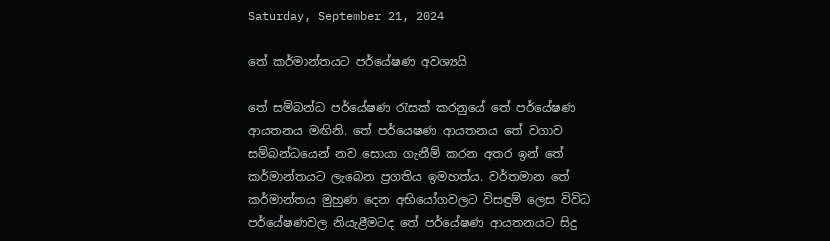Saturday, September 21, 2024

තේ කර්මාන්තයට පර්යේෂණ අවශ්‍යයි

තේ සම්බන්ධ පර්යේෂණ රැසක් කරනුයේ තේ පර්යේෂණ ආයතනය මඟිනි. තේ පර්යෙෂණ ආයතනය තේ වගාව සම්බන්ධයෙන් නව සොයා ගැනීම් කරන අතර ඉන් තේ කර්මාන්තයට ලැබෙන ප්‍රගතිය ඉමහත්ය. වර්තමාන තේ කර්මාන්තය මුහුණ දෙන අභියෝගවලට විසඳුම් ලෙස විවිධ පර්යේෂණවල නියැළීමටද තේ පර්යේෂණ ආයතනයට සිදු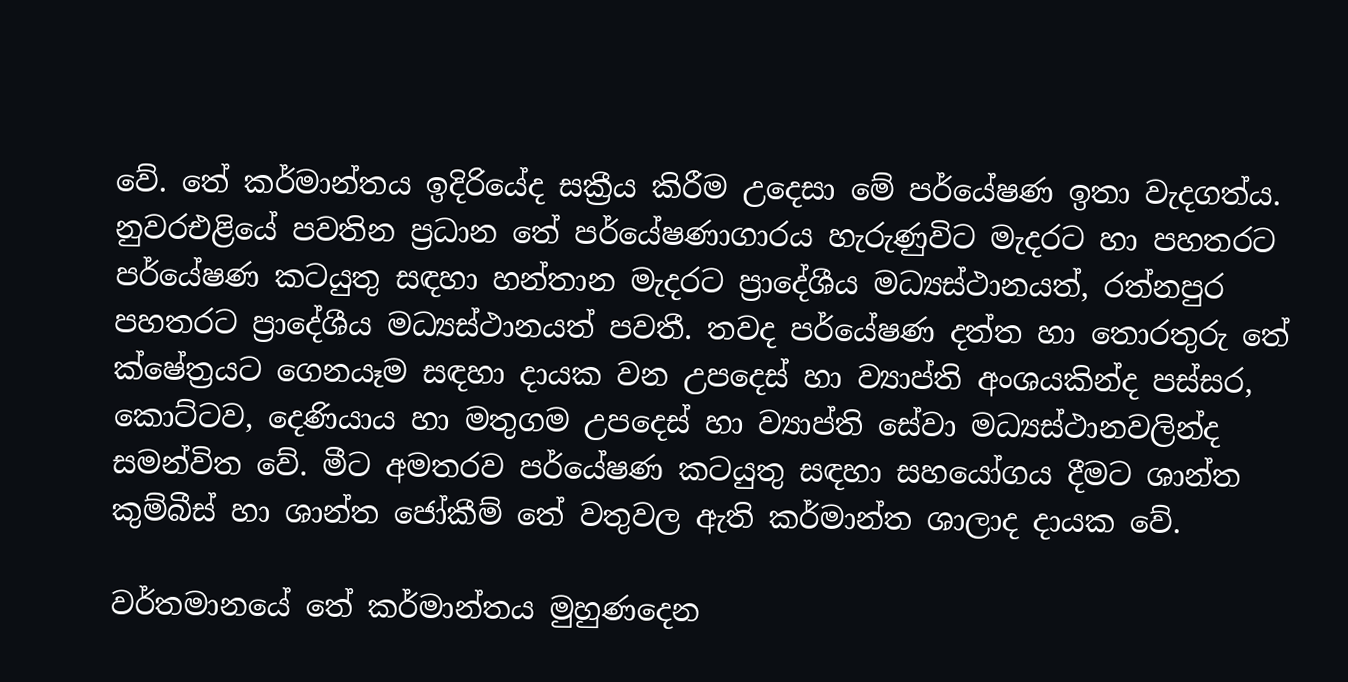වේ. තේ කර්මාන්තය ඉදිරියේද සක්‍රීය කිරීම උදෙසා මේ පර්යේෂණ ඉතා වැදගත්ය. නුවරඑළියේ පවතින ප්‍රධාන තේ පර්යේෂණාගාරය හැරුණුවිට මැදරට හා පහතරට පර්යේෂණ කටයුතු සඳහා හන්තාන මැදරට ප්‍රාදේශීය මධ්‍යස්ථානයත්, රත්නපුර පහතරට ප්‍රාදේශීය මධ්‍යස්ථානයත් පවතී. තවද පර්යේෂණ දත්ත හා තොරතුරු තේ ක්ෂේත්‍රයට ගෙනයෑම සඳහා දායක වන උපදෙස් හා ව්‍යාප්ති අංශයකින්ද පස්සර, කොට්ටව, දෙණියාය හා මතුගම උපදෙස් හා ව්‍යාප්ති සේවා මධ්‍යස්ථානවලින්ද සමන්විත වේ. මීට අමතරව පර්යේෂණ කටයුතු සඳහා සහයෝගය දීමට ශාන්ත කුම්බීස් හා ශාන්ත ජෝකීම් තේ වතුවල ඇති කර්මාන්ත ශාලාද දායක වේ.

වර්තමානයේ තේ කර්මාන්තය මුහුණදෙන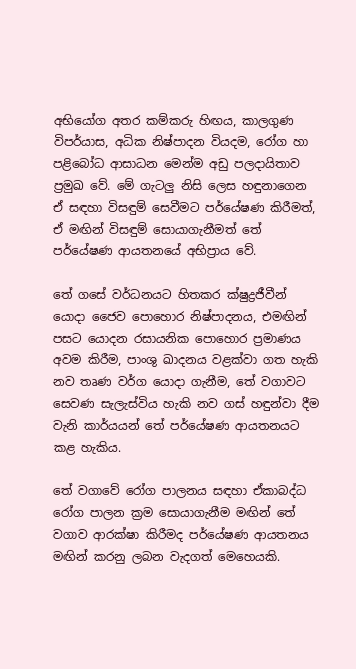අභියෝග අතර කම්කරු හිඟය, කාලගුණ විපර්යාස, අධික නිෂ්පාදන වියදම, රෝග හා පළිබෝධ ආසාධන මෙන්ම අඩු පලදායිතාව ප්‍රමුඛ වේ. මේ ගැටලු නිසි ලෙස හඳුනාගෙන ඒ සඳහා විසඳුම් සෙවීමට පර්යේෂණ කිරීමත්, ඒ මඟින් විසඳුම් සොයාගැනීමත් තේ පර්යේෂණ ආයතනයේ අභිප්‍රාය වේ.

තේ ගසේ වර්ධනයට හිතකර ක්ෂුද්‍රජීවීන් යොදා ජෛව පොහොර නිෂ්පාදනය, එමඟින් පසට යොදන රසායනික පොහොර ප්‍රමාණය අවම කිරීම, පාංශු ඛාදනය වළක්වා ගත හැකි නව තෘණ වර්ග යොදා ගැනීම, තේ වගාවට සෙවණ සැලැස්විය හැකි නව ගස් හඳුන්වා දීම වැනි කාර්යයන් තේ පර්යේෂණ ආයතනයට කළ හැකිය.

තේ වගාවේ රෝග පාලනය සඳහා ඒකාබද්ධ රෝග පාලන ක්‍රම සොයාගැනීම මඟින් තේ වගාව ආරක්ෂා කිරීමද පර්යේෂණ ආයතනය මඟින් කරනු ලබන වැදගත් මෙහෙයකි.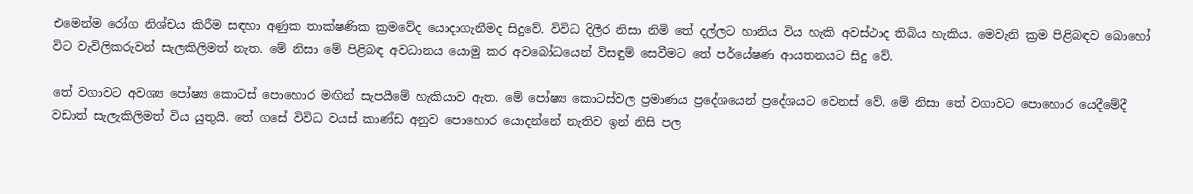එමෙන්ම රෝග නිශ්චය කිරීම සඳහා අණුක තාක්ෂණික ක්‍රමවේද යොදාගැනීමද සිදුවේ. විවිධ දිලීර නිසා නිමි තේ දල්ලට හානිය විය හැකි අවස්ථාද තිබිය හැකිය. මෙවැනි ක්‍රම පිළිබඳව බොහෝ විට වැවිලිකරුවන් සැලකිලිමත් නැත. මේ නිසා මේ පිළිබඳ අවධානය යොමු කර අවබෝධයෙන් විසඳුම් සෙවීමට තේ පර්යේෂණ ආයතනයට සිදු වේ.

තේ වගාවට අවශ්‍ය පෝෂ්‍ය කොටස් පොහොර මඟින් සැපයීමේ හැකියාව ඇත. මේ පෝෂ්‍ය කොටස්වල ප්‍රමාණය ප්‍රදේශයෙන් ප්‍රදේශයට වෙනස් වේ. මේ නිසා තේ වගාවට පොහොර යෙදීමේදී වඩාත් සැලැකිලිමත් විය යුතුයි. තේ ගසේ විවිධ වයස් කාණ්ඩ අනුව පොහොර යොදන්නේ නැතිව ඉන් නිසි පල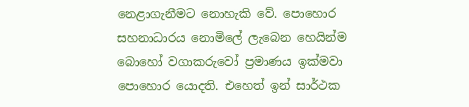නෙළාගැනීමට නොහැකි වේ. පොහොර සහනාධාරය නොමිලේ ලැබෙන හෙයින්ම බොහෝ වගාකරුවෝ ප්‍රමාණය ඉක්මවා පොහොර යොදති. එහෙත් ඉන් සාර්ථක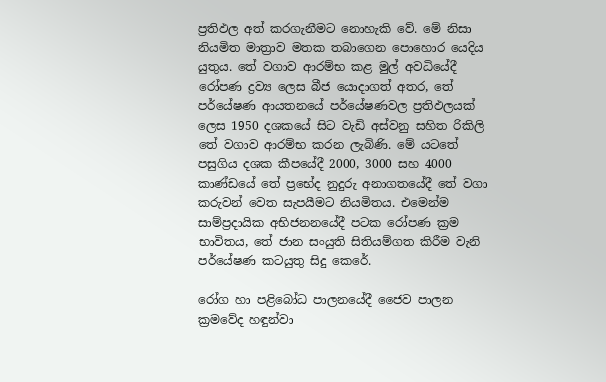ප්‍රතිඵල අත් කරගැනීමට නොහැකි වේ. මේ නිසා නියමිත මාත්‍රාව මතක තබාගෙන පොහොර යෙදිය යුතුය. තේ වගාව ආරම්භ කළ මුල් අවධියේදී රෝපණ ද්‍රව්‍ය ලෙස බීජ යොදාගත් අතර, තේ පර්යේෂණ ආයතනයේ පර්යේෂණවල ප්‍රතිඵලයක් ලෙස 1950 දශකයේ සිට වැඩි අස්වනු සහිත රිකිලි තේ වගාව ආරම්භ කරන ලැබිණි. මේ යටතේ පසුගිය දශක කීපයේදී 2000, 3000 සහ 4000 කාණ්ඩයේ තේ ප්‍රභේද නුදුරු අනාගතයේදී තේ වගා කරුවන් වෙත සැපයීමට නියමිතය. එමෙන්ම සාම්ප්‍රදායික අභිජනනයේදී පටක රෝපණ ක්‍රම භාවිතය, තේ ජාන සංයුති සිතියම්ගත කිරීම වැනි පර්යේෂණ කටයුතු සිදු කෙරේ.

රෝග හා පළිබෝධ පාලනයේදී ජෛව පාලන ක්‍රමවේද හඳුන්වා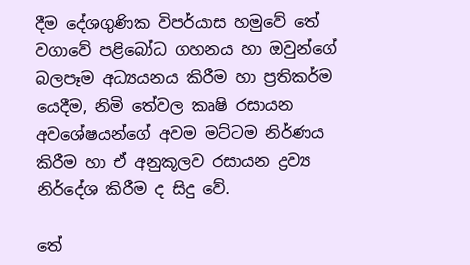දීම දේශගුණික විපර්යාස හමුවේ තේ වගාවේ පළිබෝධ ගහනය හා ඔවුන්ගේ බලපෑම අධ්‍යයනය කිරීම හා ප්‍රතිකර්ම යෙදීම, නිමි තේවල කෘෂි රසායන අවශේෂයන්ගේ අවම මට්ටම නිර්ණය කිරීම හා ඒ අනුකූලව රසායන ද්‍රව්‍ය නිර්දේශ කිරීම ද සිදු වේ.

තේ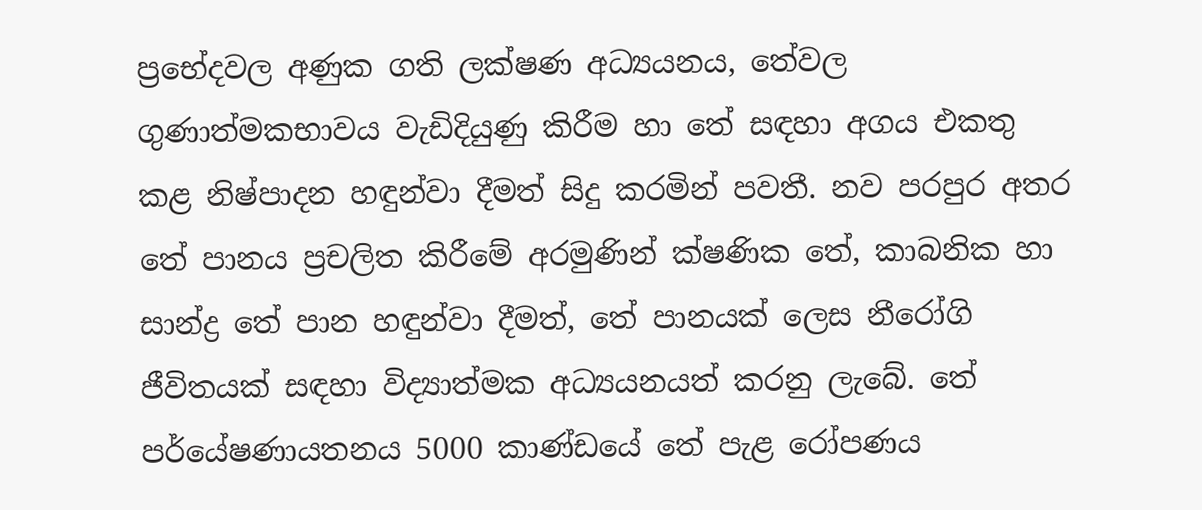ප්‍රභේදවල අණුක ගති ලක්ෂණ අධ්‍යයනය, තේවල ගුණාත්මකභාවය වැඩිදියුණු කිරීම හා තේ සඳහා අගය එකතු කළ නිෂ්පාදන හඳුන්වා දීමත් සිදු කරමින් පවතී. නව පරපුර අතර තේ පානය ප්‍රචලිත කිරීමේ අරමුණින් ක්ෂණික තේ, කාබනික හා සාන්ද්‍ර තේ පාන හඳුන්වා දීමත්, තේ පානයක් ලෙස නීරෝගි ජීවිතයක් සඳහා විද්‍යාත්මක අධ්‍යයනයත් කරනු ලැබේ. තේ පර්යේෂණායතනය 5000 කාණ්ඩයේ තේ පැළ රෝපණය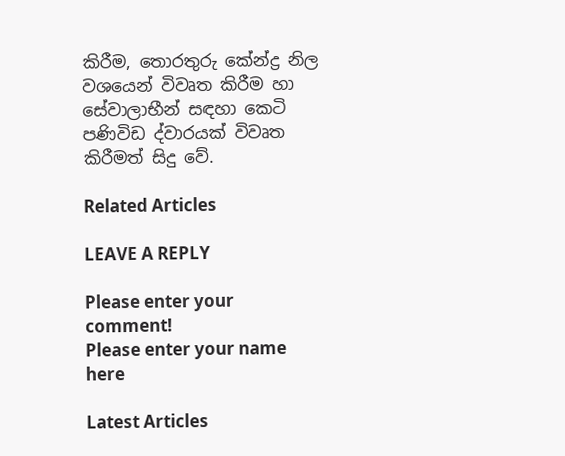කිරීම, තොරතුරු කේන්ද්‍ර නිල වශයෙන් විවෘත කිරීම හා සේවාලාභීන් සඳහා කෙටි පණිවිඩ ද්වාරයක් විවෘත කිරීමත් සිදු වේ.

Related Articles

LEAVE A REPLY

Please enter your comment!
Please enter your name here

Latest Articles